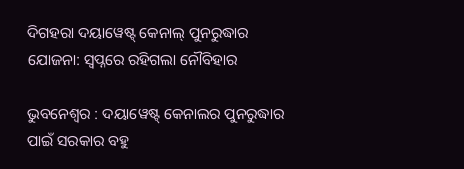ଦିଗହରା ଦୟାୱେଷ୍ଟ୍‌ କେନାଲ୍ ପୁନରୁଦ୍ଧାର ଯୋଜନା: ସ୍ବପ୍ନରେ ରହିଗଲା ନୌବିହାର

ଭୁବନେଶ୍ବର : ଦୟାୱେଷ୍ଟ୍‌ କେନାଲର ପୁନରୁଦ୍ଧାର ପାଇଁ ସରକାର ବହୁ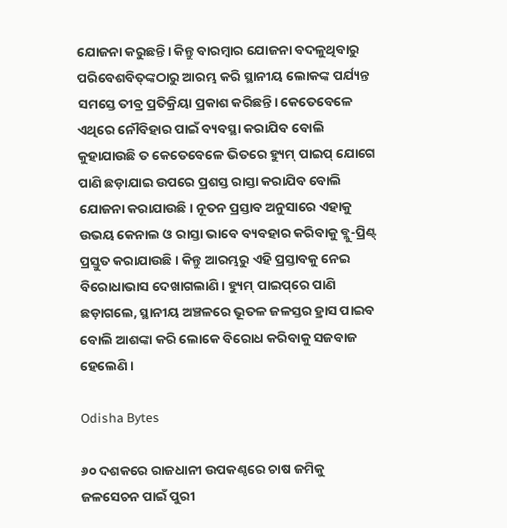ଯୋଜନା କରୁଛନ୍ତି। କିନ୍ତୁ ବାରମ୍ବାର ଯୋଜନା ବଦଳୁଥିବାରୁ ପରିବେଶବିତ୍‌ଙ୍କଠାରୁ ଆରମ୍ଭ କରି ସ୍ଥାନୀୟ ଲୋକଙ୍କ ପର୍ଯ୍ୟନ୍ତ ସମସ୍ତେ ତୀବ୍ର ପ୍ରତିକ୍ରିୟା ପ୍ରକାଶ କରିଛନ୍ତି। କେତେବେଳେ ଏଥିରେ ନୌବିହାର ପାଇଁ ବ୍ୟବସ୍ଥା କରାଯିବ ବୋଲି କୁହାଯାଉଛି ତ କେତେବେଳେ ଭିତରେ ହ୍ୟୁମ୍‌ ପାଇପ୍‌ ଯୋଗେ ପାଣି ଛଡ଼ାଯାଇ ଉପରେ ପ୍ରଶସ୍ତ ରାସ୍ତା କରାଯିବ ବୋଲି ଯୋଜନା କରାଯାଉଛି। ନୂତନ ପ୍ରସ୍ତାବ ଅନୁସାରେ ଏହାକୁ ଉଭୟ କେନାଲ ଓ ରାସ୍ତା ଭାବେ ବ୍ୟବହାର କରିବାକୁ ବ୍ଲୁ-ପ୍ରିଣ୍ଟ୍‌ ପ୍ରସ୍ତୁତ କରାଯାଉଛି। କିନ୍ତୁ ଆରମ୍ଭରୁ ଏହି ପ୍ରସ୍ତାବକୁ ନେଇ ବିରୋଧାଭାସ ଦେଖାଗଲାଣି। ହ୍ୟୁମ୍‌ ପାଇପ୍‌‌ରେ ପାଣି ଛଡ଼ାଗଲେ, ସ୍ଥାନୀୟ ଅଞ୍ଚଳରେ ଭୂତଳ ଜଳସ୍ତର ହ୍ରାସ ପାଇବ ବୋଲି ଆଶଙ୍କା କରି ଲୋକେ ବିରୋଧ କରିବାକୁ ସଜବାଜ ହେଲେଣି।

Odisha Bytes

୬୦ ଦଶକରେ ରାଜଧାନୀ ଉପକଣ୍ଠ‌ରେ ଚାଷ ଜମିକୁ ଜଳସେଚନ ପାଇଁ ପୁରୀ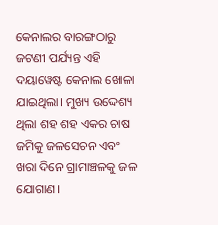କେନାଲର ବାରଙ୍ଗଠାରୁ ଜଟଣୀ ପର୍ଯ୍ୟନ୍ତ ଏହି ଦୟାୱେଷ୍ଟ କେନାଲ ଖୋଳା ଯାଇଥିଲା। ମୁଖ୍ୟ ଉଦ୍ଦେଶ୍ୟ ଥିଲା ଶହ ଶହ ଏକର ଚାଷ ଜମିକୁ ଜଳସେଚନ ଏବଂ ଖରା ଦିନେ ଗ୍ରାମାଞ୍ଚଳକୁ ଜଳ ଯୋଗାଣ।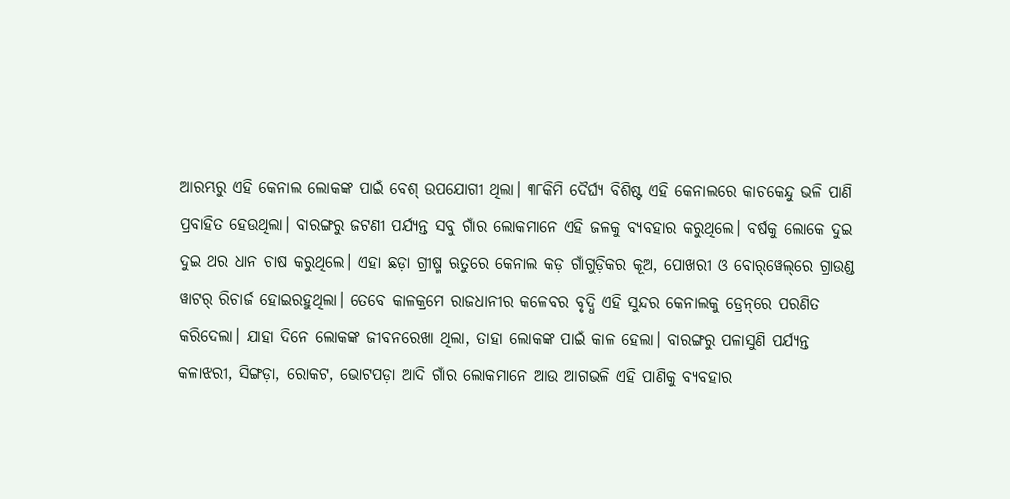ଆରମ୍ଭରୁ ଏହି କେନାଲ ଲୋକଙ୍କ ପାଇଁ ବେଶ୍ ଉପଯୋଗୀ ଥିଲା। ୩୮କିମି ଦୈର୍ଘ୍ୟ ବିଶିଷ୍ଟ ଏହି କେନାଲରେ କାଚକେନ୍ଦୁ ଭଳି ପାଣି ପ୍ରବାହିତ ହେଉଥିଲା। ବାରଙ୍ଗରୁ ଜଟଣୀ ପର୍ଯ୍ୟନ୍ତ ସବୁ ଗାଁର ଲୋକମାନେ ଏହି ଜଳକୁ ବ୍ୟବହାର କରୁଥିଲେ। ବର୍ଷକୁ ଲୋକେ ଦୁଇ ଦୁଇ ଥର ଧାନ ଚାଷ କରୁଥିଲେ। ଏହା ଛଡ଼ା ଗ୍ରୀଷ୍ମ ଋତୁରେ କେନାଲ କଡ଼ ଗାଁଗୁଡ଼ିକର କୂଅ, ପୋଖରୀ ଓ ବୋର୍‌ୱେଲ୍‌ରେ ଗ୍ରାଉଣ୍ଡ ୱାଟର୍‌ ରିଚାର୍ଜ ହୋଇରହୁଥିଲା। ତେବେ କାଳକ୍ରମେ ରାଜଧାନୀର କଳେବର ବୃଦ୍ଧି ଏହି ସୁନ୍ଦର କେନାଲକୁ ଡ୍ରେନ୍‌ରେ ପରଣିତ କରିଦେଲା। ଯାହା ଦିନେ ଲୋକଙ୍କ ଜୀବନରେଖା ଥିଲା, ତାହା ଲୋକଙ୍କ ପାଇଁ କାଳ ହେଲା। ବାରଙ୍ଗରୁ ପଳାସୁଣି ପର୍ଯ୍ୟନ୍ତ କଳାଝରୀ, ସିଙ୍ଗଡ଼ା, ରୋକଟ, ଭୋଟପଡ଼ା ଆଦି ଗାଁର ଲୋକମାନେ ଆଉ ଆଗଭଳି ଏହି ପାଣିକୁ ବ୍ୟବହାର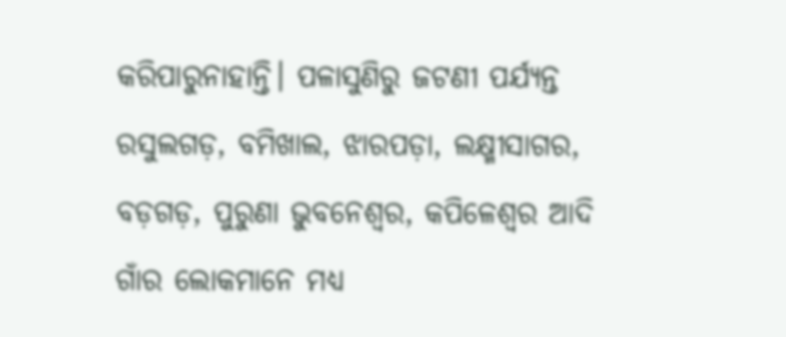କରିପାରୁନାହାନ୍ତି। ପଳାସୁଣିରୁ ଜଟଣୀ ପର୍ଯ୍ୟନ୍ତ ରସୁଲଗଡ଼, ବମିଖାଲ, ଝାରପଡ଼ା, ଲକ୍ଷ୍ମୀସାଗର, ବଡ଼ଗଡ଼, ପୁରୁଣା ଭୁବନେଶ୍ବର, କପିଳେଶ୍ବର ଆଦି ଗାଁର ଲୋକମାନେ ମଧ୍ୟ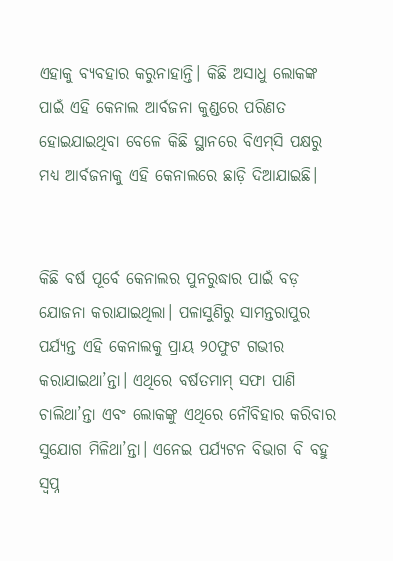ଏହାକୁ ବ୍ୟବହାର କରୁନାହାନ୍ତି। କିଛି ଅସାଧୁ ଲୋକଙ୍କ ପାଇଁ ଏହି କେନାଲ ଆର୍ବଜନା କୁଣ୍ଡରେ ପରିଣତ ହୋଇଯାଇଥିବା ବେଳେ କିଛି ସ୍ଥାନରେ ବିଏମ୍‌ସି ପକ୍ଷରୁ ମଧ୍ୟ ଆର୍ବଜନାକୁ ଏହି କେନାଲରେ ଛାଡ଼ି ଦିଆଯାଇଛି।


କିଛି ବର୍ଷ ପୂର୍ବେ କେନାଲର ପୁନରୁଦ୍ଧାର ପାଇଁ ବଡ଼ ଯୋଜନା କରାଯାଇଥିଲା। ପଳାସୁଣିରୁ ସାମନ୍ତରାପୁର ପର୍ଯ୍ୟନ୍ତ ଏହି କେନାଲକୁ ପ୍ରାୟ ୨୦ଫୁଟ ଗଭୀର କରାଯାଇଥା’ନ୍ତା। ଏଥିରେ ବର୍ଷତମାମ୍ ସଫା ପାଣି ଚାଲିଥା’ନ୍ତା ଏବଂ ଲୋକଙ୍କୁ ଏଥିରେ ନୌବିହାର କରିବାର ସୁଯୋଗ ମିଳିଥା’ନ୍ତା। ଏନେଇ ପର୍ଯ୍ୟଟନ ବିଭାଗ ବି ବହୁ ସ୍ବପ୍ନ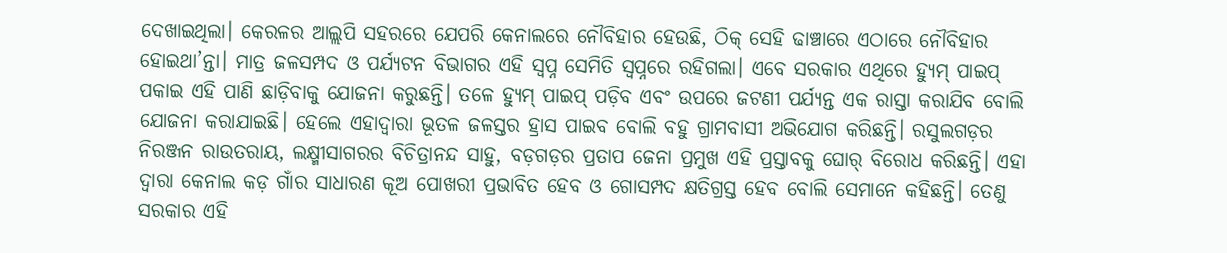ଦେଖାଇଥିଲା। କେରଳର ଆଲ୍ଲପି ସହରରେ ଯେପରି କେନାଲରେ ନୌବିହାର ହେଉଛି, ଠିକ୍‌ ‌‌ସେହି ଢାଞ୍ଚାରେ ଏଠାରେ ନୌବିହାର ହୋଇଥା’ନ୍ତା। ମାତ୍ର ଜଳସମ୍ପଦ ଓ ପର୍ଯ୍ୟଟନ ବିଭାଗର ଏହି ସ୍ବପ୍ନ ସେମିତି ସ୍ବପ୍ନରେ ରହିଗଲା। ଏବେ ସରକାର ଏଥିରେ ହ୍ୟୁମ୍‌ ପାଇପ୍‌ ପକାଇ ଏହି ପାଣି ଛାଡ଼ିବାକୁ ଯୋଜନା କରୁଛନ୍ତି। ତଳେ ହ୍ୟୁମ୍‌ ପାଇପ୍‌ ପଡ଼ିବ ଏବଂ ଉପରେ ଜଟଣୀ ପର୍ଯ୍ୟନ୍ତ ଏକ ରାସ୍ତା କରାଯିବ ବୋଲି ଯୋଜନା କରାଯାଇଛି। ହେଲେ ଏହାଦ୍ବାରା ଭୂତଳ ଜଳସ୍ତର ହ୍ରାସ ପାଇବ ବୋଲି ବହୁ ଗ୍ରାମବାସୀ ଅଭିଯୋଗ କରିଛନ୍ତି। ରସୁଲଗଡ଼ର ନିରଞ୍ଜନ ରାଉତରାୟ, ଲକ୍ଷ୍ମୀସାଗରର ବିଚିତ୍ରାନନ୍ଦ ସାହୁ, ବଡ଼ଗଡ଼ର ପ୍ରତାପ ଜେନା ପ୍ରମୁଖ ଏହି ପ୍ରସ୍ତାବକୁ ଘୋର୍‌ ବିରୋଧ କରିଛନ୍ତି। ଏହା ଦ୍ବାରା କେନାଲ କଡ଼ ଗାଁର ସାଧାରଣ କୂଅ ପୋଖରୀ ପ୍ରଭାବିତ ହେବ ଓ ଗୋସମ୍ପଦ କ୍ଷତିଗ୍ରସ୍ତ ହେବ ବୋଲି ସେମାନେ କହିଛନ୍ତି। ତେଣୁ ସରକାର ଏହି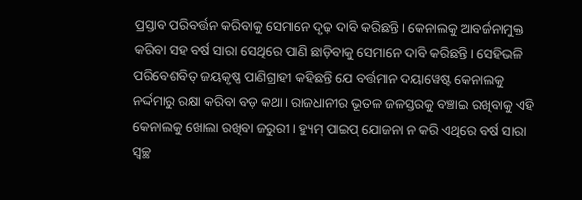ପ୍ରସ୍ତାବ ପରିବର୍ତ୍ତନ କରିବାକୁ ସେମାନେ ଦୃଢ଼ ଦାବି କରିଛନ୍ତି। କେନାଲକୁ ଆବର୍ଜନାମୁକ୍ତ କରିବା ସହ ବର୍ଷ ସାରା ସେଥିରେ ପାଣି ଛାଡ଼ିବାକୁ ସେମାନେ ଦାବି କରିଛନ୍ତି। ସେହିଭଳି ପରିବେଶବିତ୍‌ ଜୟକୃଷ୍ଣ ପାଣିଗ୍ରାହୀ କହିଛନ୍ତି ଯେ ବର୍ତ୍ତମାନ ଦୟାୱେଷ୍ଟ କେନାଲକୁ ନର୍ଦ୍ଦମାରୁ ରକ୍ଷା କରିବା ବଡ଼ କଥା। ରାଜଧାନୀର ଭୂତଳ ଜଳସ୍ତରକୁ ବଞ୍ଚାଇ ରଖିବାକୁ ଏହି କେନାଲକୁ ଖୋଲା ରଖିବା ଜରୁରୀ। ହ୍ୟୁମ୍‌ ପାଇପ୍‌ ଯୋଜନା ନ କରି ଏଥିରେ ବର୍ଷ ସାରା ସ୍ବଚ୍ଛ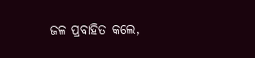ଜଳ ପ୍ରବାହିତ କଲେ,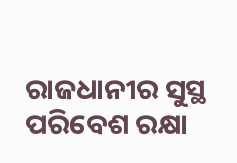ରାଜଧାନୀର ସୁସ୍ଥ ପରିବେଶ ରକ୍ଷା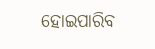ହୋଇପାରିବ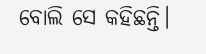ବୋଲି ସେ କହିଛନ୍ତି।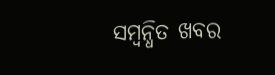ସମ୍ବନ୍ଧିତ ଖବର